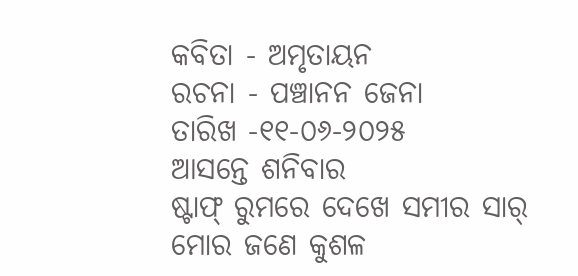କବିତା - ଅମୃତାୟନ
ରଚନା - ପଞ୍ଚାନନ ଜେନା
ତାରିଖ -୧୧-୦୬-୨୦୨୫
ଆସନ୍ତେ ଶନିବାର
ଷ୍ଟାଫ୍ ରୁମରେ ଦେଖେ ସମୀର ସାର୍
ମୋର ଜଣେ କୁଶଳ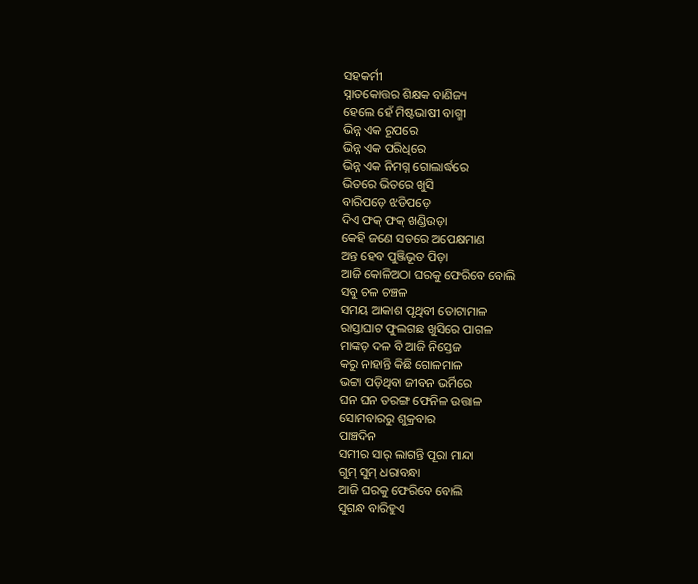ସହକର୍ମୀ
ସ୍ନାତକୋତ୍ତର ଶିକ୍ଷକ ବାଣିଜ୍ୟ
ହେଲେ ହେଁ ମିଷ୍ଟଭାଷୀ ବାଗ୍ମୀ
ଭିନ୍ନ ଏକ ରୂପରେ
ଭିନ୍ନ ଏକ ପରିଧିରେ
ଭିନ୍ନ ଏକ ନିମଗ୍ନ ଗୋଲାର୍ଦ୍ଧରେ
ଭିତରେ ଭିତରେ ଖୁସି
ବାରିପଡ଼େ ଝଡିପଡ଼େ
ଦିଏ ଫକ୍ ଫକ୍ ଖଣ୍ଡିଉଡ଼ା
କେହି ଜଣେ ସତରେ ଅପେକ୍ଷମାଣ
ଅନ୍ତ ହେବ ପୁଞ୍ଜିଭୂତ ପିଡ଼ା
ଆଜି କୋଳିଅଠା ଘରକୁ ଫେରିବେ ବୋଲି
ସବୁ ଚଳ ଚଞ୍ଚଳ
ସମୟ ଆକାଶ ପୃଥିବୀ ତୋଟାମାଳ
ରାସ୍ତାଘାଟ ଫୁଲଗଛ ଖୁସିରେ ପାଗଳ
ମାଙ୍କଡ଼ ଦଳ ବି ଆଜି ନିସ୍ତେଜ
କରୁ ନାହାନ୍ତି କିଛି ଗୋଳମାଳ
ଭଟ୍ଟା ପଡ଼ିଥିବା ଜୀବନ ଭର୍ମିରେ
ଘନ ଘନ ତରଙ୍ଗ ଫେନିଳ ଉତ୍ତାଳ
ସୋମବାରରୁ ଶୁକ୍ରବାର
ପାଞ୍ଚଦିନ
ସମୀର ସାର୍ ଲାଗନ୍ତି ପୂରା ମାନ୍ଦା
ଗୁମ୍ ସୁମ୍ ଧରାବନ୍ଧା
ଆଜି ଘରକୁ ଫେରିବେ ବୋଲି
ସୁଗନ୍ଧ ବାରିହୁଏ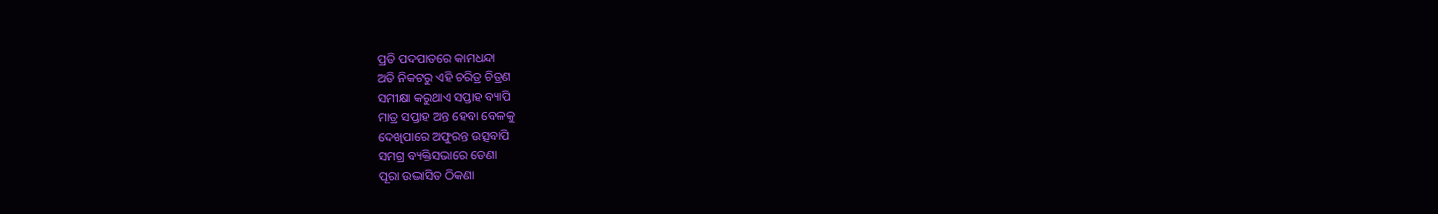ପ୍ରତି ପଦପାତରେ କାମଧନ୍ଦା
ଅତି ନିକଟରୁ ଏହି ଚରିତ୍ର ଚିତ୍ରଣ
ସମୀକ୍ଷା କରୁଥାଏ ସପ୍ତାହ ବ୍ୟାପି
ମାତ୍ର ସପ୍ତାହ ଅନ୍ତ ହେବା ବେଳକୁ
ଦେଖିପାରେ ଅଫୁରନ୍ତ ଉତ୍ସବାପି
ସମଗ୍ର ବ୍ୟକ୍ତିସଭାରେ ଡେଣା
ପୂରା ଉଦ୍ଭାସିତ ଠିକଣା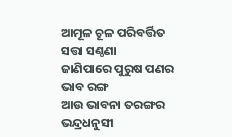ଆମୂଳ ଚୂଳ ପରିବର୍ତ୍ତିତ ସତ୍ତା ସଣ୍ଠଣା
ଜାଣିପାରେ ପୁରୁଷ ପଣର ଭାବ ରଙ୍ଗ
ଆଉ ଭାବନା ତରଙ୍ଗର
ଭନ୍ଦ୍ରଧନୁସୀ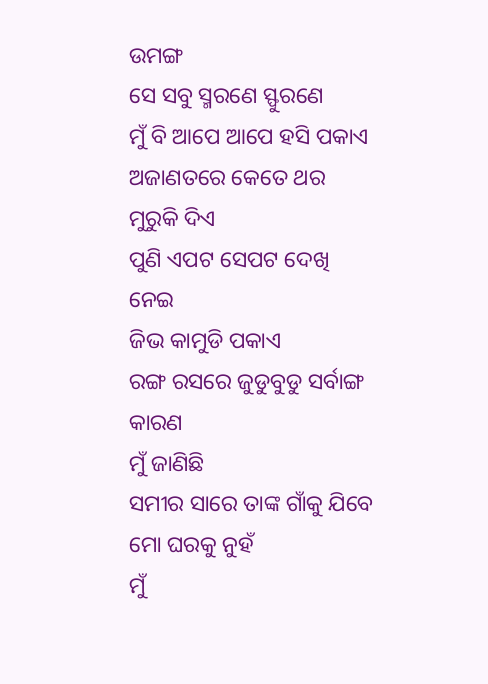ଉମଙ୍ଗ
ସେ ସବୁ ସ୍ମରଣେ ସ୍ଫୁରଣେ
ମୁଁ ବି ଆପେ ଆପେ ହସି ପକାଏ
ଅଜାଣତରେ କେତେ ଥର
ମୁରୁକି ଦିଏ
ପୁଣି ଏପଟ ସେପଟ ଦେଖି ନେଇ
ଜିଭ କାମୁଡି ପକାଏ
ରଙ୍ଗ ରସରେ ଜୁଡୁବୁଡୁ ସର୍ବାଙ୍ଗ
କାରଣ
ମୁଁ ଜାଣିଛି
ସମୀର ସାରେ ତାଙ୍କ ଗାଁକୁ ଯିବେ
ମୋ ଘରକୁ ନୁହଁ
ମୁଁ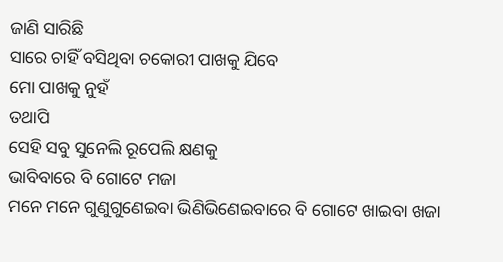ଜାଣି ସାରିଛି
ସାରେ ଚାହିଁ ବସିଥିବା ଚକୋରୀ ପାଖକୁ ଯିବେ
ମୋ ପାଖକୁ ନୁହଁ
ତଥାପି
ସେହି ସବୁ ସୁନେଲି ରୂପେଲି କ୍ଷଣକୁ
ଭାବିବାରେ ବି ଗୋଟେ ମଜା
ମନେ ମନେ ଗୁଣୁଗୁଣେଇବା ଭିଣିଭିଣେଇବାରେ ବି ଗୋଟେ ଖାଇବା ଖଜା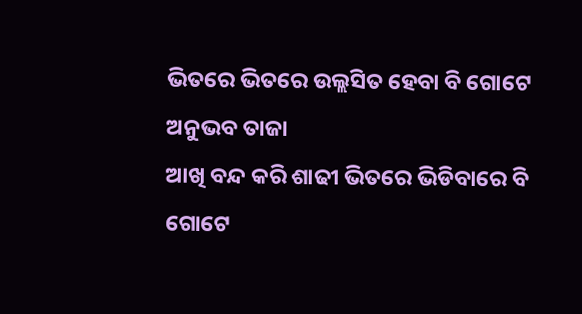ଭିତରେ ଭିତରେ ଉଲ୍ଲସିତ ହେବା ବି ଗୋଟେ ଅନୁଭବ ତାଜା
ଆଖି ବନ୍ଦ କରି ଶାଢୀ ଭିତରେ ଭିଡିବାରେ ବି
ଗୋଟେ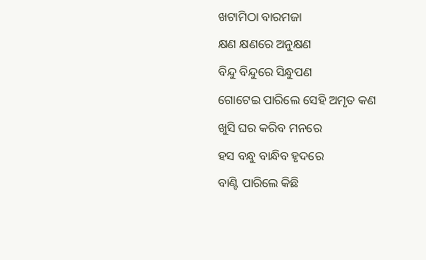ଖଟାମିଠା ବାରମଜା
କ୍ଷଣ କ୍ଷଣରେ ଅନୁକ୍ଷଣ
ବିନ୍ଦୁ ବିନ୍ଦୁରେ ସିନ୍ଧୁପଣ
ଗୋଟେଇ ପାରିଲେ ସେହି ଅମୃତ କଣ
ଖୁସି ଘର କରିବ ମନରେ
ହସ ବନ୍ଧୁ ବାନ୍ଧିବ ହୃଦରେ
ବାଣ୍ଟି ପାରିଲେ କିଛି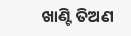ଖାଣ୍ଟି ତିଅଣ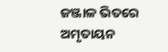ଜଞ୍ଜାଳ ଭିତରେ ଅମୃତାୟନ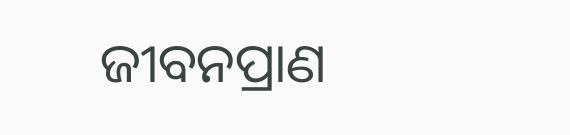ଜୀବନପ୍ରାଣ